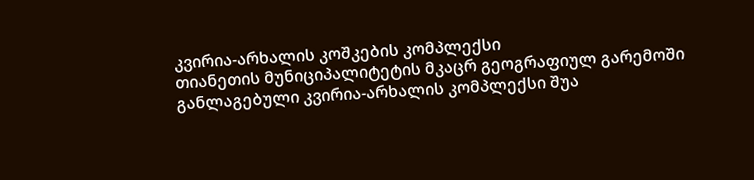კვირია-არხალის კოშკების კომპლექსი
თიანეთის მუნიციპალიტეტის მკაცრ გეოგრაფიულ გარემოში განლაგებული კვირია-არხალის კომპლექსი შუა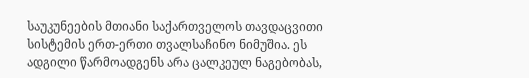საუკუნეების მთიანი საქართველოს თავდაცვითი სისტემის ერთ-ერთი თვალსაჩინო ნიმუშია. ეს ადგილი წარმოადგენს არა ცალკეულ ნაგებობას,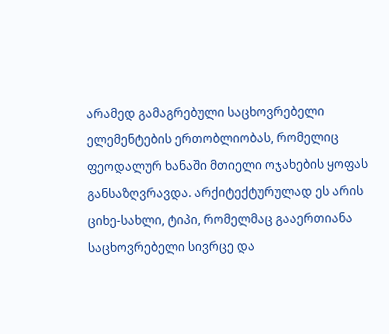არამედ გამაგრებული საცხოვრებელი ელემენტების ერთობლიობას, რომელიც ფეოდალურ ხანაში მთიელი ოჯახების ყოფას განსაზღვრავდა. არქიტექტურულად ეს არის ციხე-სახლი, ტიპი, რომელმაც გააერთიანა საცხოვრებელი სივრცე და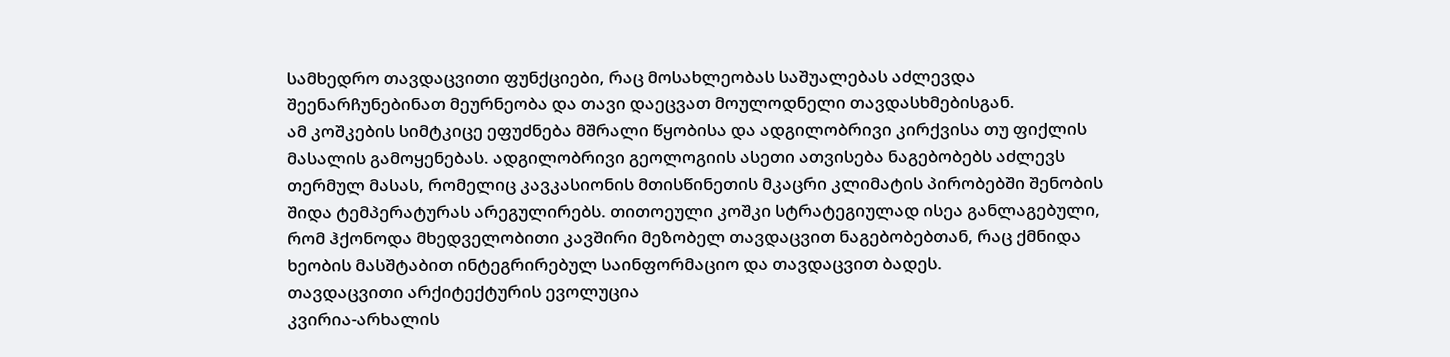სამხედრო თავდაცვითი ფუნქციები, რაც მოსახლეობას საშუალებას აძლევდა შეენარჩუნებინათ მეურნეობა და თავი დაეცვათ მოულოდნელი თავდასხმებისგან.
ამ კოშკების სიმტკიცე ეფუძნება მშრალი წყობისა და ადგილობრივი კირქვისა თუ ფიქლის მასალის გამოყენებას. ადგილობრივი გეოლოგიის ასეთი ათვისება ნაგებობებს აძლევს თერმულ მასას, რომელიც კავკასიონის მთისწინეთის მკაცრი კლიმატის პირობებში შენობის შიდა ტემპერატურას არეგულირებს. თითოეული კოშკი სტრატეგიულად ისეა განლაგებული, რომ ჰქონოდა მხედველობითი კავშირი მეზობელ თავდაცვით ნაგებობებთან, რაც ქმნიდა ხეობის მასშტაბით ინტეგრირებულ საინფორმაციო და თავდაცვით ბადეს.
თავდაცვითი არქიტექტურის ევოლუცია
კვირია-არხალის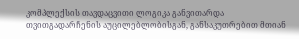კომპლექსის თავდაცვითი ლოგიკა განვითარდა თვითგადარჩენის აუცილებლობისგან, განსაკუთრებით მთიან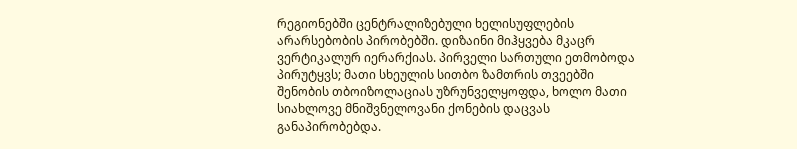რეგიონებში ცენტრალიზებული ხელისუფლების არარსებობის პირობებში. დიზაინი მიჰყვება მკაცრ ვერტიკალურ იერარქიას. პირველი სართული ეთმობოდა პირუტყვს; მათი სხეულის სითბო ზამთრის თვეებში შენობის თბოიზოლაციას უზრუნველყოფდა, ხოლო მათი სიახლოვე მნიშვნელოვანი ქონების დაცვას განაპირობებდა.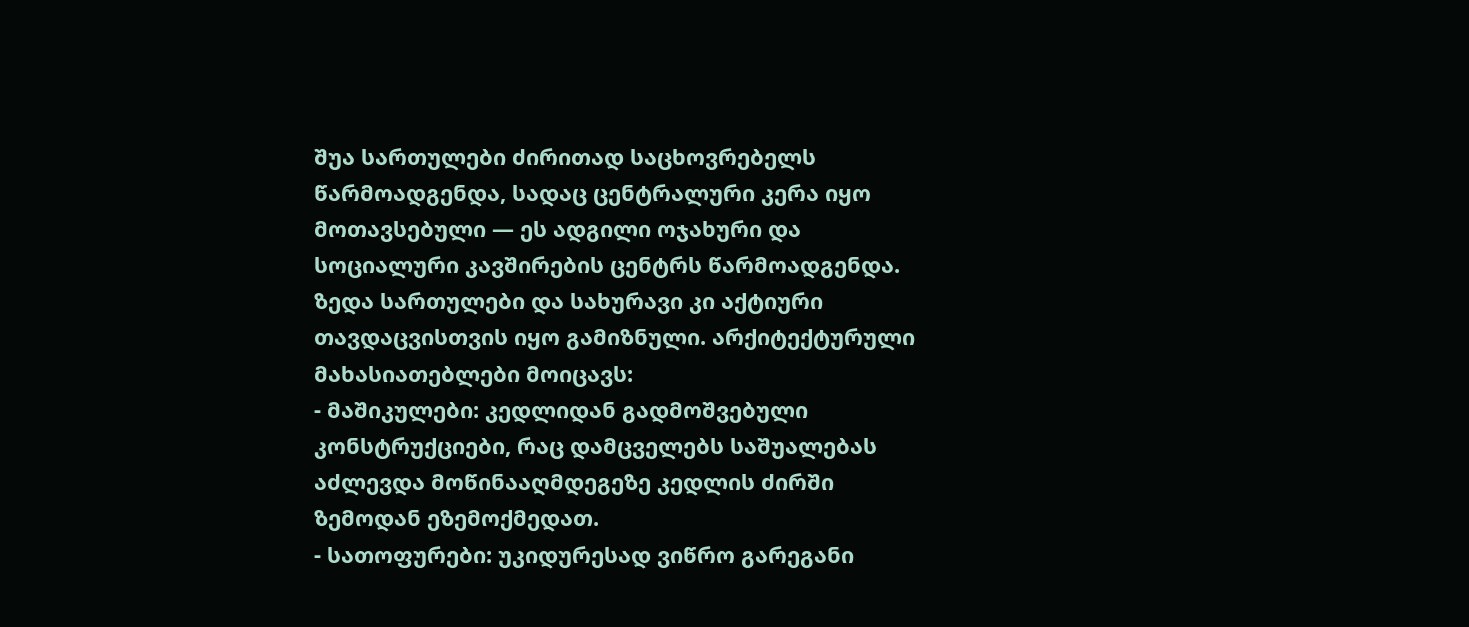შუა სართულები ძირითად საცხოვრებელს წარმოადგენდა, სადაც ცენტრალური კერა იყო მოთავსებული — ეს ადგილი ოჯახური და სოციალური კავშირების ცენტრს წარმოადგენდა. ზედა სართულები და სახურავი კი აქტიური თავდაცვისთვის იყო გამიზნული. არქიტექტურული მახასიათებლები მოიცავს:
- მაშიკულები: კედლიდან გადმოშვებული კონსტრუქციები, რაც დამცველებს საშუალებას აძლევდა მოწინააღმდეგეზე კედლის ძირში ზემოდან ეზემოქმედათ.
- სათოფურები: უკიდურესად ვიწრო გარეგანი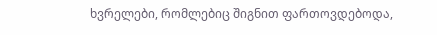ხვრელები, რომლებიც შიგნით ფართოვდებოდა,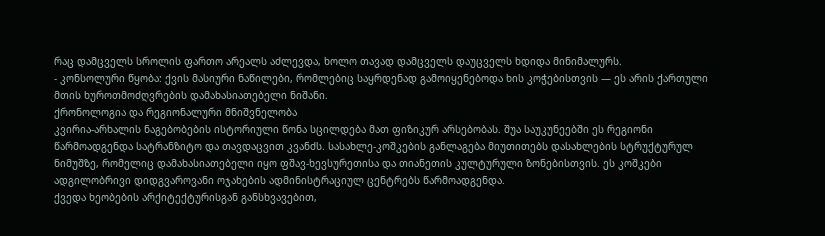რაც დამცველს სროლის ფართო არეალს აძლევდა, ხოლო თავად დამცველს დაუცველს ხდიდა მინიმალურს.
- კონსოლური წყობა: ქვის მასიური ნაწილები, რომლებიც საყრდენად გამოიყენებოდა ხის კოჭებისთვის — ეს არის ქართული მთის ხუროთმოძღვრების დამახასიათებელი ნიშანი.
ქრონოლოგია და რეგიონალური მნიშვნელობა
კვირია-არხალის ნაგებობების ისტორიული წონა სცილდება მათ ფიზიკურ არსებობას. შუა საუკუნეებში ეს რეგიონი წარმოადგენდა სატრანზიტო და თავდაცვით კვანძს. სასახლე-კოშკების განლაგება მიუთითებს დასახლების სტრუქტურულ ნიმუშზე, რომელიც დამახასიათებელი იყო ფშავ-ხევსურეთისა და თიანეთის კულტურული ზონებისთვის. ეს კოშკები ადგილობრივი დიდგვაროვანი ოჯახების ადმინისტრაციულ ცენტრებს წარმოადგენდა.
ქვედა ხეობების არქიტექტურისგან განსხვავებით,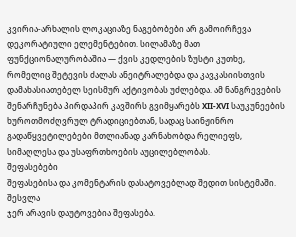კვირია-არხალის ლოკაციაზე ნაგებობები არ გამოირჩევა დეკორატიული ელემენტებით. სილამაზე მათ ფუნქციონალურობაშია — ქვის კედლების ზუსტი კუთხე, რომელიც შეტევის ძალას ანეიტრალებდა და კავკასიისთვის დამახასიათებელ სეისმურ აქტივობას უძლებდა. ამ ნანგრევების შენარჩუნება პირდაპირ კავშირს გვიმყარებს XII-XVI საუკუნეების ხუროთმოძღვრულ ტრადიციებთან, სადაც საინჟინრო გადაწყვეტილებები მთლიანად კარნახობდა რელიეფს, სიმაღლესა და უსაფრთხოების აუცილებლობას.
შეფასებები
შეფასებისა და კომენტარის დასატოვებლად შედით სისტემაში. შესვლა
ჯერ არავის დაუტოვებია შეფასება.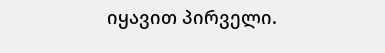იყავით პირველი.